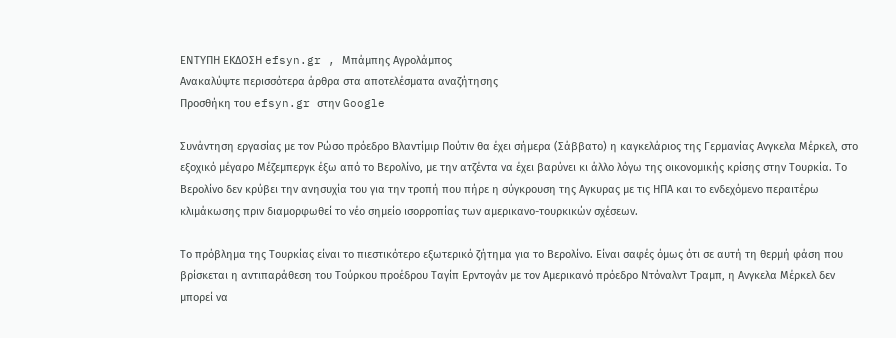ΕΝΤΥΠΗ ΕΚΔΟΣΗ efsyn.gr , Μπάμπης Αγρολάμπος
Ανακαλύψτε περισσότερα άρθρα στα αποτελέσματα αναζήτησης
Προσθήκη του efsyn.gr στην Google

Συνάντηση εργασίας με τον Ρώσο πρόεδρο Βλαντίμιρ Πούτιν θα έχει σήμερα (Σάββατο) η καγκελάριος της Γερμανίας Ανγκελα Μέρκελ, στο εξοχικό μέγαρο Μέζεμπεργκ έξω από το Βερολίνο, με την ατζέντα να έχει βαρύνει κι άλλο λόγω της οικονομικής κρίσης στην Τουρκία. Το Βερολίνο δεν κρύβει την ανησυχία του για την τροπή που πήρε η σύγκρουση της Αγκυρας με τις ΗΠΑ και το ενδεχόμενο περαιτέρω κλιμάκωσης πριν διαμορφωθεί το νέο σημείο ισορροπίας των αμερικανο-τουρκικών σχέσεων.

Το πρόβλημα της Τουρκίας είναι το πιεστικότερο εξωτερικό ζήτημα για το Βερολίνο. Είναι σαφές όμως ότι σε αυτή τη θερμή φάση που βρίσκεται η αντιπαράθεση του Τούρκου προέδρου Ταγίπ Ερντογάν με τον Αμερικανό πρόεδρο Ντόναλντ Τραμπ, η Ανγκελα Μέρκελ δεν μπορεί να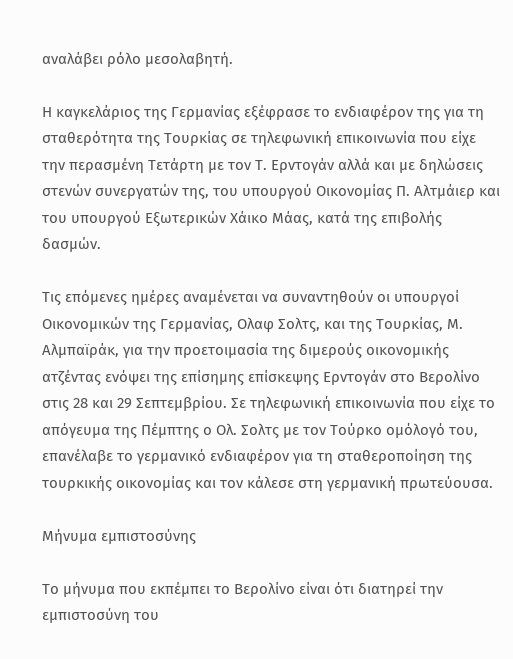αναλάβει ρόλο μεσολαβητή.

Η καγκελάριος της Γερμανίας εξέφρασε το ενδιαφέρον της για τη σταθερότητα της Τουρκίας σε τηλεφωνική επικοινωνία που είχε την περασμένη Τετάρτη με τον Τ. Ερντογάν αλλά και με δηλώσεις στενών συνεργατών της, του υπουργού Οικονομίας Π. Αλτμάιερ και του υπουργού Εξωτερικών Χάικο Μάας, κατά της επιβολής δασμών.

Τις επόμενες ημέρες αναμένεται να συναντηθούν οι υπουργοί Οικονομικών της Γερμανίας, Ολαφ Σολτς, και της Τουρκίας, Μ. Αλμπαϊράκ, για την προετοιμασία της διμερούς οικονομικής ατζέντας ενόψει της επίσημης επίσκεψης Ερντογάν στο Βερολίνο στις 28 και 29 Σεπτεμβρίου. Σε τηλεφωνική επικοινωνία που είχε το απόγευμα της Πέμπτης ο Ολ. Σολτς με τον Τούρκο ομόλογό του, επανέλαβε το γερμανικό ενδιαφέρον για τη σταθεροποίηση της τουρκικής οικονομίας και τον κάλεσε στη γερμανική πρωτεύουσα.

Μήνυμα εμπιστοσύνης

Το μήνυμα που εκπέμπει το Βερολίνο είναι ότι διατηρεί την εμπιστοσύνη του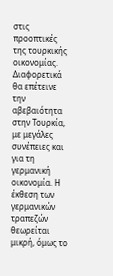στις προοπτικές της τουρκικής οικονομίας. Διαφορετικά θα επέτεινε την αβεβαιότητα στην Τουρκία, με μεγάλες συνέπειες και για τη γερμανική οικονομία. Η έκθεση των γερμανικών τραπεζών θεωρείται μικρή, όμως το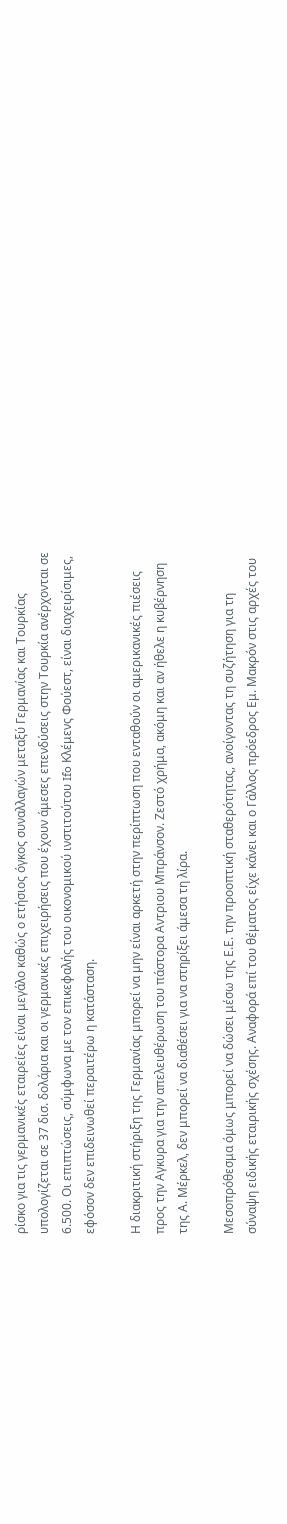ρίσκο για τις γερμανικές εταιρείες είναι μεγάλο καθώς ο ετήσιος όγκος συναλλαγών μεταξύ Γερμανίας και Τουρκίας υπολογίζεται σε 37 δισ. δολάρια και οι γερμανικές επιχειρήσεις που έχουν άμεσες επενδύσεις στην Τουρκία ανέρχονται σε 6.500. Οι επιπτώσεις, σύμφωνα με τον επικεφαλής του οικονομικού ινστιτούτου Ifo Κλέμενς Φούεστ, είναι διαχειρίσιμες, εφόσον δεν επιδεινωθεί περαιτέρω η κατάσταση.

Η διακριτική στήριξη της Γερμανίας μπορεί να μην είναι αρκετή στην περίπτωση που ενταθούν οι αμερικανικές πιέσεις προς την Αγκυρα για την απελευθέρωση του πάστορα Αντριου Μπράνσον. Ζεστό χρήμα, ακόμη και αν ήθελε η κυβέρνηση της Α. Μέρκελ, δεν μπορεί να διαθέσει για να στηρίξει άμεσα τη λίρα.

Μεσοπρόθεσμα όμως μπορεί να δώσει μέσω της Ε.Ε. την προοπτική σταθερότητας, ανοίγοντας τη συζήτηση για τη σύναψη ειδικής εταιρικής σχέσης. Αναφορά επί του θέματος είχε κάνει και ο Γάλλος πρόεδρος Εμ. Μακρόν στις αρχές του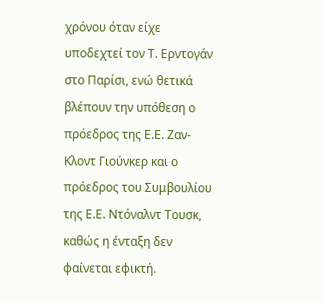χρόνου όταν είχε υποδεχτεί τον Τ. Ερντογάν στο Παρίσι, ενώ θετικά βλέπουν την υπόθεση ο πρόεδρος της Ε.Ε. Ζαν-Κλοντ Γιούνκερ και ο πρόεδρος του Συμβουλίου της Ε.Ε. Ντόναλντ Τουσκ, καθώς η ένταξη δεν φαίνεται εφικτή.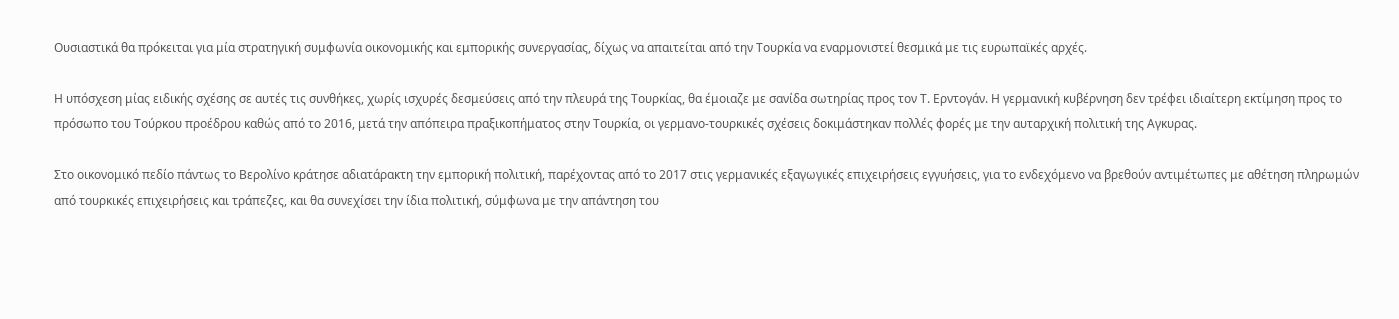Ουσιαστικά θα πρόκειται για μία στρατηγική συμφωνία οικονομικής και εμπορικής συνεργασίας, δίχως να απαιτείται από την Τουρκία να εναρμονιστεί θεσμικά με τις ευρωπαϊκές αρχές.

Η υπόσχεση μίας ειδικής σχέσης σε αυτές τις συνθήκες, χωρίς ισχυρές δεσμεύσεις από την πλευρά της Τουρκίας, θα έμοιαζε με σανίδα σωτηρίας προς τον Τ. Ερντογάν. Η γερμανική κυβέρνηση δεν τρέφει ιδιαίτερη εκτίμηση προς το πρόσωπο του Τούρκου προέδρου καθώς από το 2016, μετά την απόπειρα πραξικοπήματος στην Τουρκία, οι γερμανο-τουρκικές σχέσεις δοκιμάστηκαν πολλές φορές με την αυταρχική πολιτική της Αγκυρας.

Στο οικονομικό πεδίο πάντως το Βερολίνο κράτησε αδιατάρακτη την εμπορική πολιτική, παρέχοντας από το 2017 στις γερμανικές εξαγωγικές επιχειρήσεις εγγυήσεις, για το ενδεχόμενο να βρεθούν αντιμέτωπες με αθέτηση πληρωμών από τουρκικές επιχειρήσεις και τράπεζες, και θα συνεχίσει την ίδια πολιτική, σύμφωνα με την απάντηση του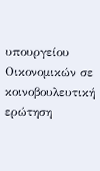υπουργείου Οικονομικών σε κοινοβουλευτική ερώτηση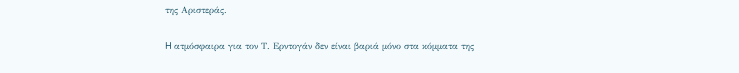της Αριστεράς.

H ατμόσφαιρα για τον Τ. Ερντογάν δεν είναι βαριά μόνο στα κόμματα της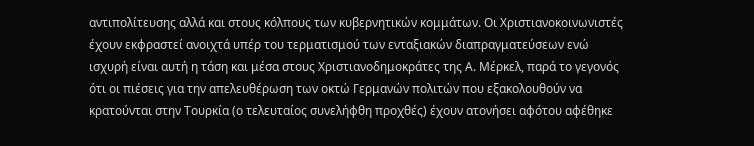αντιπολίτευσης αλλά και στους κόλπους των κυβερνητικών κομμάτων. Οι Χριστιανοκοινωνιστές έχουν εκφραστεί ανοιχτά υπέρ του τερματισμού των ενταξιακών διαπραγματεύσεων ενώ ισχυρή είναι αυτή η τάση και μέσα στους Χριστιανοδημοκράτες της Α. Μέρκελ, παρά το γεγονός ότι οι πιέσεις για την απελευθέρωση των οκτώ Γερμανών πολιτών που εξακολουθούν να κρατούνται στην Τουρκία (ο τελευταίος συνελήφθη προχθές) έχουν ατονήσει αφότου αφέθηκε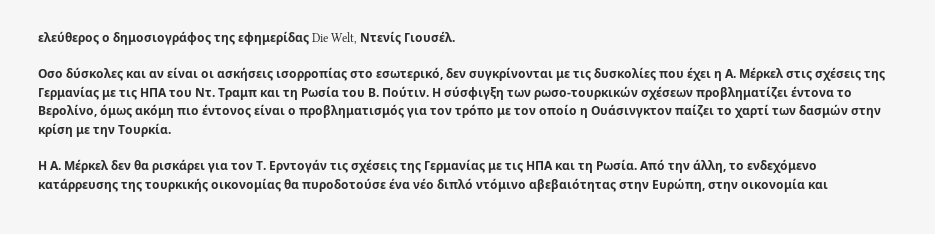ελεύθερος ο δημοσιογράφος της εφημερίδας Die Welt, Ντενίς Γιουσέλ.

Οσο δύσκολες και αν είναι οι ασκήσεις ισορροπίας στο εσωτερικό, δεν συγκρίνονται με τις δυσκολίες που έχει η Α. Μέρκελ στις σχέσεις της Γερμανίας με τις ΗΠΑ του Ντ. Τραμπ και τη Ρωσία του Β. Πούτιν. Η σύσφιγξη των ρωσο-τουρκικών σχέσεων προβληματίζει έντονα το Βερολίνο, όμως ακόμη πιο έντονος είναι ο προβληματισμός για τον τρόπο με τον οποίο η Ουάσινγκτον παίζει το χαρτί των δασμών στην κρίση με την Τουρκία.

Η Α. Μέρκελ δεν θα ρισκάρει για τον Τ. Ερντογάν τις σχέσεις της Γερμανίας με τις ΗΠΑ και τη Ρωσία. Από την άλλη, το ενδεχόμενο κατάρρευσης της τουρκικής οικονομίας θα πυροδοτούσε ένα νέο διπλό ντόμινο αβεβαιότητας στην Ευρώπη, στην οικονομία και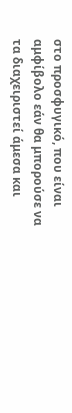στο προσφυγικό, που είναι αμφίβολο εάν θα μπορούσε να τα διαχειριστεί άμεσα και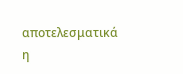αποτελεσματικά η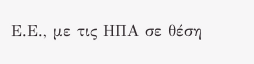Ε.Ε., με τις ΗΠΑ σε θέση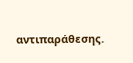αντιπαράθεσης.